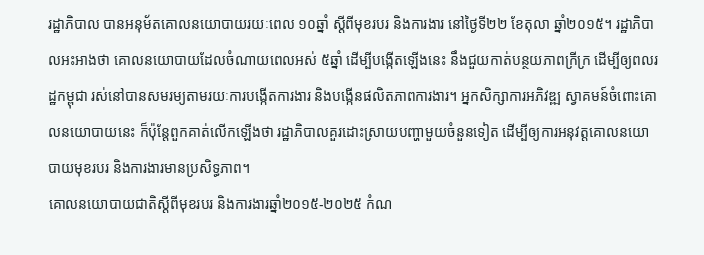រដ្ឋាភិបាល បានអនុម័តគោលនយោបាយរយៈពេល ១០ឆ្នាំ ស្ដីពីមុខរបរ និងការងារ នៅថ្ងៃទី២២ ខែតុលា ឆ្នាំ២០១៥។ រដ្ឋាភិបាលអះអាងថា គោលនយោបាយដែលចំណាយពេលអស់ ៥ឆ្នាំ ដើម្បីបង្កើតឡើងនេះ នឹងជួយកាត់បន្ថយភាពក្រីក្រ ដើម្បីឲ្យពលរដ្ឋកម្ពុជា រស់នៅបានសមរម្យតាមរយៈការបង្កើតការងារ និងបង្កើនផលិតភាពការងារ។ អ្នកសិក្សាការអភិវឌ្ឍ ស្វាគមន៍ចំពោះគោលនយោបាយនេះ ក៏ប៉ុន្តែពួកគាត់លើកឡើងថា រដ្ឋាភិបាលគួរដោះស្រាយបញ្ហាមួយចំនួនទៀត ដើម្បីឲ្យការអនុវត្តគោលនយោបាយមុខរបរ និងការងារមានប្រសិទ្ធភាព។
គោលនយោបាយជាតិស្ដីពីមុខរបរ និងការងារឆ្នាំ២០១៥-២០២៥ កំណ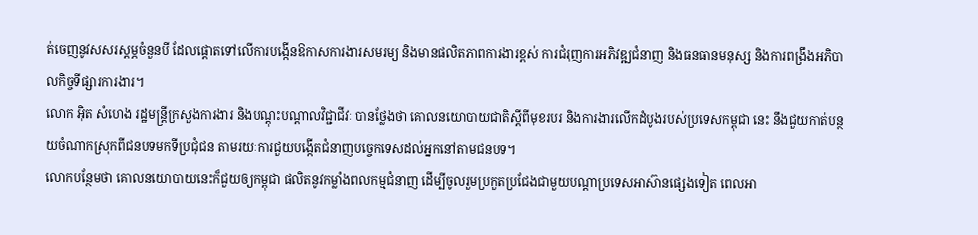ត់ចេញនូវសសរស្ដម្ភចំនួនបី ដែលផ្ដោតទៅលើការបង្កើនឱកាសការងារសមរម្យ និងមានផលិតភាពការងារខ្ពស់ ការជំរុញការអភិវឌ្ឍជំនាញ និងធនធានមនុស្ស និងការពង្រឹងអភិបាលកិច្ចទីផ្សារការងារ។
លោក អ៊ិត សំហេង រដ្ឋមន្ត្រីក្រសួងការងារ និងបណ្តុះបណ្តាលវិជ្ជាជីវៈ បានថ្លែងថា គោលនយោបាយជាតិស្ដីពីមុខរបរ និងការងារលើកដំបូងរបស់ប្រទេសកម្ពុជា នេះ នឹងជួយកាត់បន្ថយចំណាកស្រុកពីជនបទមកទីប្រជុំជន តាមរយៈការជួយបង្កើតជំនាញបច្ចេកទេសដល់អ្នកនៅតាមជនបទ។
លោកបន្ថែមថា គោលនយោបាយនេះក៏ជួយឲ្យកម្ពុជា ផលិតនូវកម្លាំងពលកម្មជំនាញ ដើម្បីចូលរួមប្រកួតប្រជែងជាមួយបណ្ដាប្រទេសអាស៊ានផ្សេងទៀត ពេលអា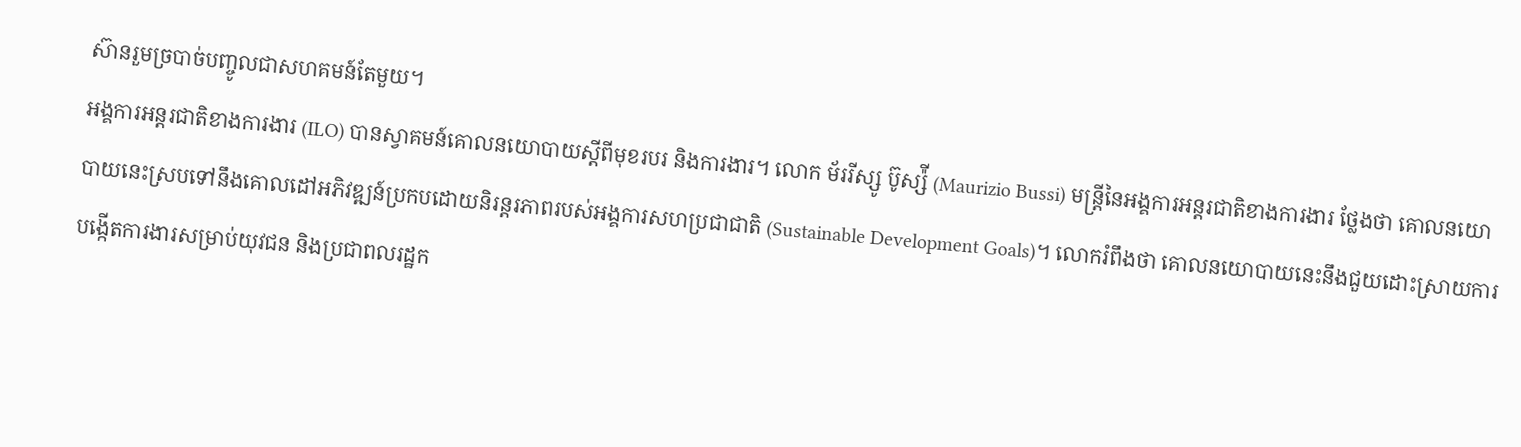ស៊ានរួមច្របាច់បញ្ចូលជាសហគមន៍តែមួយ។
អង្គការអន្តរជាតិខាងការងារ (ILO) បានស្វាគមន៍គោលនយោបាយស្ដីពីមុខរបរ និងការងារ។ លោក ម័ររីស្សូ ប៊ូស្ស៉ី (Maurizio Bussi) មន្ត្រីនៃអង្គការអន្តរជាតិខាងការងារ ថ្លែងថា គោលនយោបាយនេះស្របទៅនឹងគោលដៅអភិវឌ្ឍន៍ប្រកបដោយនិរន្តរភាពរបស់អង្គការសហប្រជាជាតិ (Sustainable Development Goals)។ លោករំពឹងថា គោលនយោបាយនេះនឹងជួយដោះស្រាយការបង្កើតការងារសម្រាប់យុវជន និងប្រជាពលរដ្ឋក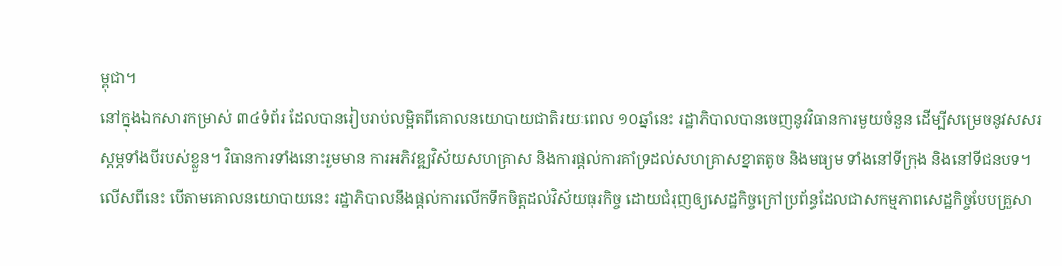ម្ពុជា។
នៅក្នុងឯកសារកម្រាស់ ៣៤ទំព័រ ដែលបានរៀបរាប់លម្អិតពីគោលនយោបាយជាតិរយៈពេល ១០ឆ្នាំនេះ រដ្ឋាភិបាលបានចេញនូវវិធានការមួយចំនួន ដើម្បីសម្រេចនូវសសរស្ដម្ភទាំងបីរបស់ខ្លួន។ វិធានការទាំងនោះរួមមាន ការអភិវឌ្ឍវិស័យសហគ្រាស និងការផ្ដល់ការគាំទ្រដល់សហគ្រាសខ្នាតតូច និងមធ្យម ទាំងនៅទីក្រុង និងនៅទីជនបទ។ លើសពីនេះ បើតាមគោលនយោបាយនេះ រដ្ឋាភិបាលនឹងផ្ដល់ការលើកទឹកចិត្តដល់វិស័យធុរកិច្ច ដោយជំរុញឲ្យសេដ្ឋកិច្ចក្រៅប្រព័ន្ធដែលជាសកម្មភាពសេដ្ឋកិច្ចបែបគ្រួសា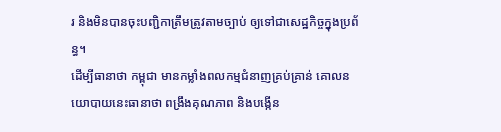រ និងមិនបានចុះបញ្ជិកាត្រឹមត្រូវតាមច្បាប់ ឲ្យទៅជាសេដ្ឋកិច្ចក្នុងប្រព័ន្ធ។
ដើម្បីធានាថា កម្ពុជា មានកម្លាំងពលកម្មជំនាញគ្រប់គ្រាន់ គោលនយោបាយនេះធានាថា ពង្រឹងគុណភាព និងបង្កើន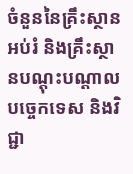ចំនួននៃគ្រឹះស្ថានអប់រំ និងគ្រឹះស្ថានបណ្ដុះបណ្ដាលបច្ចេកទេស និងវិជ្ជា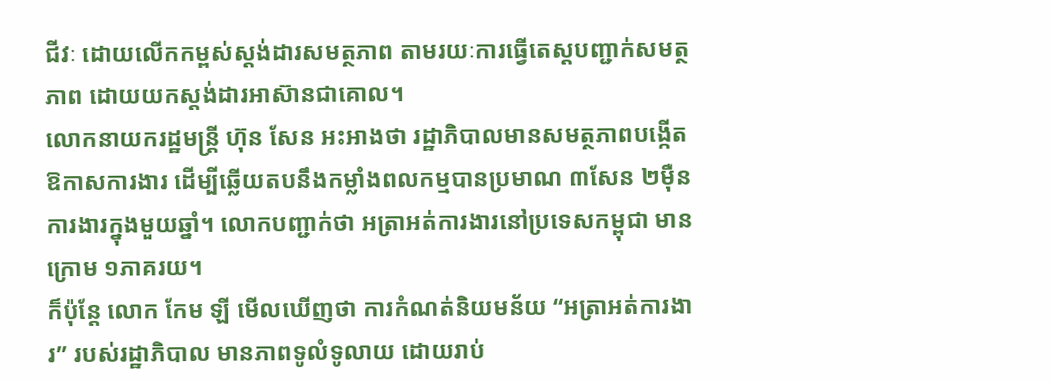ជីវៈ ដោយលើកកម្ពស់ស្តង់ដារសមត្ថភាព តាមរយៈការធ្វើតេស្ដបញ្ជាក់សមត្ថភាព ដោយយកស្តង់ដារអាស៊ានជាគោល។
លោកនាយករដ្ឋមន្ត្រី ហ៊ុន សែន អះអាងថា រដ្ឋាភិបាលមានសមត្ថភាពបង្កើតឱកាសការងារ ដើម្បីឆ្លើយតបនឹងកម្លាំងពលកម្មបានប្រមាណ ៣សែន ២ម៉ឺនការងារក្នុងមួយឆ្នាំ។ លោកបញ្ជាក់ថា អត្រាអត់ការងារនៅប្រទេសកម្ពុជា មានក្រោម ១ភាគរយ។
ក៏ប៉ុន្តែ លោក កែម ឡី មើលឃើញថា ការកំណត់និយមន័យ “អត្រាអត់ការងារ” របស់រដ្ឋាភិបាល មានភាពទូលំទូលាយ ដោយរាប់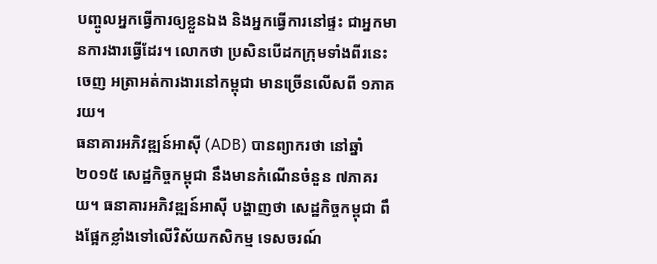បញ្ចូលអ្នកធ្វើការឲ្យខ្លួនឯង និងអ្នកធ្វើការនៅផ្ទះ ជាអ្នកមានការងារធ្វើដែរ។ លោកថា ប្រសិនបើដកក្រុមទាំងពីរនេះចេញ អត្រាអត់ការងារនៅកម្ពុជា មានច្រើនលើសពី ១ភាគរយ។
ធនាគារអភិវឌ្ឍន៍អាស៊ី (ADB) បានព្យាករថា នៅឆ្នាំ២០១៥ សេដ្ឋកិច្ចកម្ពុជា នឹងមានកំណើនចំនួន ៧ភាគរយ។ ធនាគារអភិវឌ្ឍន៍អាស៊ី បង្ហាញថា សេដ្ឋកិច្ចកម្ពុជា ពឹងផ្អែកខ្លាំងទៅលើវិស័យកសិកម្ម ទេសចរណ៍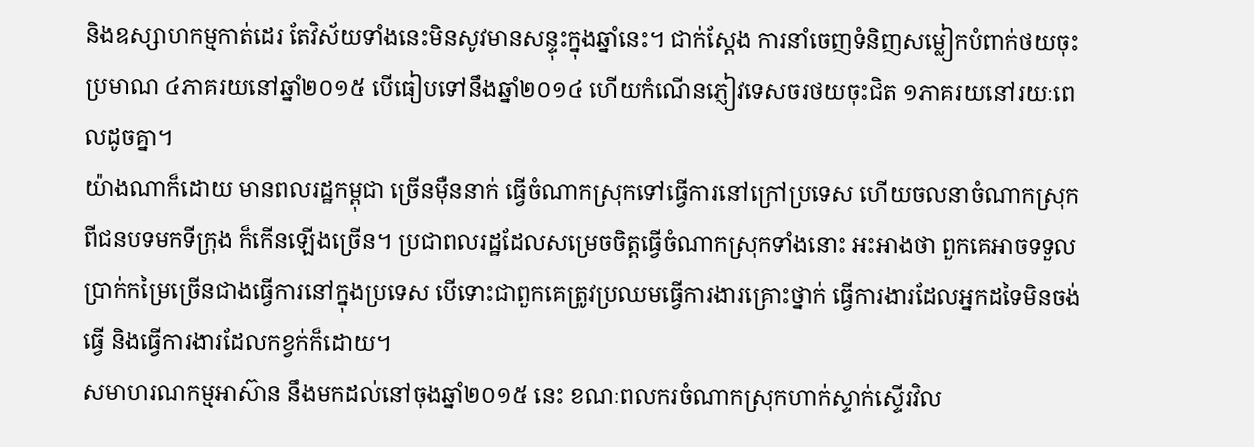និងឧស្សាហកម្មកាត់ដេរ តែវិស័យទាំងនេះមិនសូវមានសន្ទុះក្នុងឆ្នាំនេះ។ ជាក់ស្ដែង ការនាំចេញទំនិញសម្លៀកបំពាក់ថយចុះប្រមាណ ៤ភាគរយនៅឆ្នាំ២០១៥ បើធៀបទៅនឹងឆ្នាំ២០១៤ ហើយកំណើនភ្ញៀវទេសចរថយចុះជិត ១ភាគរយនៅរយៈពេលដូចគ្នា។
យ៉ាងណាក៏ដោយ មានពលរដ្ឋកម្ពុជា ច្រើនម៉ឺននាក់ ធ្វើចំណាកស្រុកទៅធ្វើការនៅក្រៅប្រទេស ហើយចលនាចំណាកស្រុកពីជនបទមកទីក្រុង ក៏កើនឡើងច្រើន។ ប្រជាពលរដ្ឋដែលសម្រេចចិត្តធ្វើចំណាកស្រុកទាំងនោះ អះអាងថា ពួកគេអាចទទួលប្រាក់កម្រៃច្រើនជាងធ្វើការនៅក្នុងប្រទេស បើទោះជាពួកគេត្រូវប្រឈមធ្វើការងារគ្រោះថ្នាក់ ធ្វើការងារដែលអ្នកដទៃមិនចង់ធ្វើ និងធ្វើការងារដែលកខ្វក់ក៏ដោយ។
សមាហរណកម្មអាស៊ាន នឹងមកដល់នៅចុងឆ្នាំ២០១៥ នេះ ខណៈពលករចំណាកស្រុកហាក់ស្ទាក់ស្ទើរវិល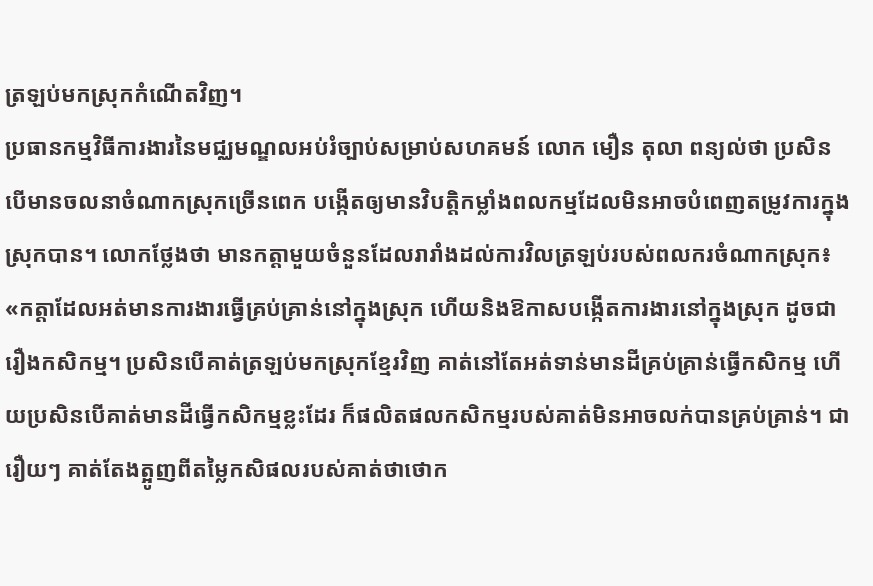ត្រឡប់មកស្រុកកំណើតវិញ។
ប្រធានកម្មវិធីការងារនៃមជ្ឈមណ្ឌលអប់រំច្បាប់សម្រាប់សហគមន៍ លោក មឿន តុលា ពន្យល់ថា ប្រសិនបើមានចលនាចំណាកស្រុកច្រើនពេក បង្កើតឲ្យមានវិបត្តិកម្លាំងពលកម្មដែលមិនអាចបំពេញតម្រូវការក្នុងស្រុកបាន។ លោកថ្លែងថា មានកត្តាមួយចំនួនដែលរារាំងដល់ការវិលត្រឡប់របស់ពលករចំណាកស្រុក៖ «កត្តាដែលអត់មានការងារធ្វើគ្រប់គ្រាន់នៅក្នុងស្រុក ហើយនិងឱកាសបង្កើតការងារនៅក្នុងស្រុក ដូចជារឿងកសិកម្ម។ ប្រសិនបើគាត់ត្រឡប់មកស្រុកខ្មែរវិញ គាត់នៅតែអត់ទាន់មានដីគ្រប់គ្រាន់ធ្វើកសិកម្ម ហើយប្រសិនបើគាត់មានដីធ្វើកសិកម្មខ្លះដែរ ក៏ផលិតផលកសិកម្មរបស់គាត់មិនអាចលក់បានគ្រប់គ្រាន់។ ជារឿយៗ គាត់តែងត្អូញពីតម្លៃកសិផលរបស់គាត់ថាថោក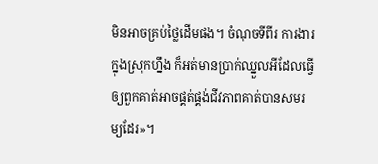មិនអាចគ្រប់ថ្លៃដើមផង។ ចំណុចទីពីរ ការងារក្នុងស្រុកហ្នឹង ក៏អត់មានប្រាក់ឈ្នួលអីដែលធ្វើឲ្យពួកគាត់អាចផ្គត់ផ្គង់ជីវភាពគាត់បានសមរម្យដែរ»។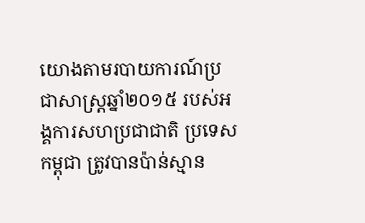យោងតាមរបាយការណ៍ប្រជាសាស្ត្រឆ្នាំ២០១៥ របស់អង្គការសហប្រជាជាតិ ប្រទេសកម្ពុជា ត្រូវបានប៉ាន់ស្មាន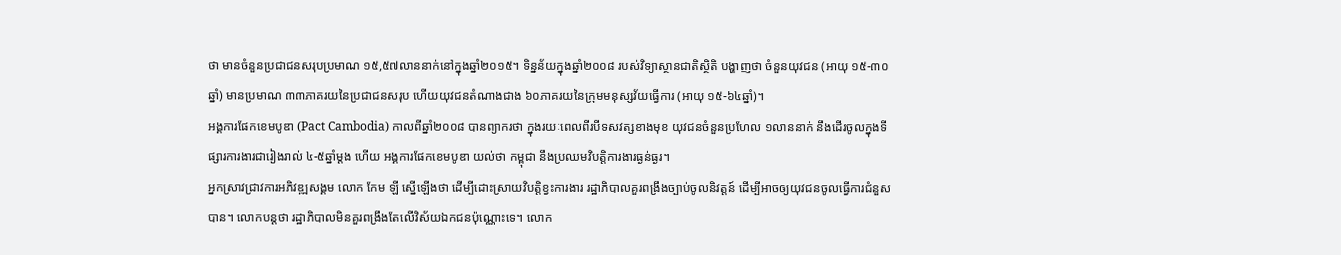ថា មានចំនួនប្រជាជនសរុបប្រមាណ ១៥,៥៧លាននាក់នៅក្នុងឆ្នាំ២០១៥។ ទិន្នន័យក្នុងឆ្នាំ២០០៨ របស់វិទ្យាស្ថានជាតិស្ថិតិ បង្ហាញថា ចំនួនយុវជន (អាយុ ១៥-៣០ឆ្នាំ) មានប្រមាណ ៣៣ភាគរយនៃប្រជាជនសរុប ហើយយុវជនតំណាងជាង ៦០ភាគរយនៃក្រុមមនុស្សវ័យធ្វើការ (អាយុ ១៥-៦៤ឆ្នាំ)។
អង្គការផែកខេមបូឌា (Pact Cambodia) កាលពីឆ្នាំ២០០៨ បានព្យាករថា ក្នុងរយៈពេលពីរបីទសវត្សខាងមុខ យុវជនចំនួនប្រហែល ១លាននាក់ នឹងដើរចូលក្នុងទីផ្សារការងារជារៀងរាល់ ៤-៥ឆ្នាំម្ដង ហើយ អង្គការផែកខេមបូឌា យល់ថា កម្ពុជា នឹងប្រឈមវិបត្តិការងារធ្ងន់ធ្ងរ។
អ្នកស្រាវជ្រាវការអភិវឌ្ឍសង្គម លោក កែម ឡី ស្នើឡើងថា ដើម្បីដោះស្រាយវិបត្តិខ្វះការងារ រដ្ឋាភិបាលគួរពង្រឹងច្បាប់ចូលនិវត្តន៍ ដើម្បីអាចឲ្យយុវជនចូលធ្វើការជំនួសបាន។ លោកបន្តថា រដ្ឋាភិបាលមិនគួរពង្រឹងតែលើវិស័យឯកជនប៉ុណ្ណោះទេ។ លោក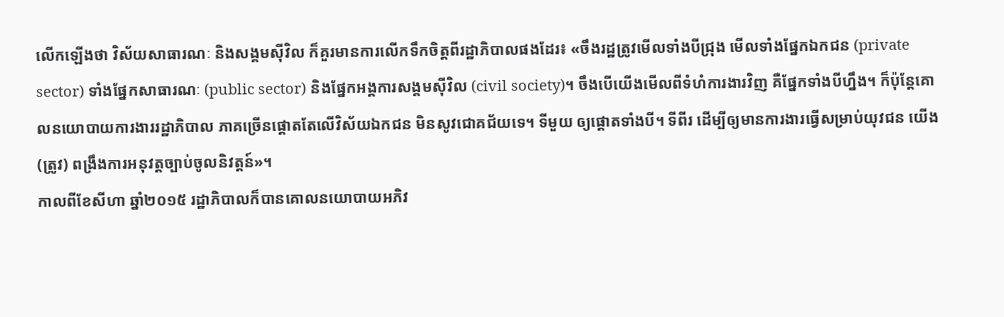លើកឡើងថា វិស័យសាធារណៈ និងសង្គមស៊ីវិល ក៏គួរមានការលើកទឹកចិត្តពីរដ្ឋាភិបាលផងដែរ៖ «ចឹងរដ្ឋត្រូវមើលទាំងបីជ្រុង មើលទាំងផ្នែកឯកជន (private sector) ទាំងផ្នែកសាធារណៈ (public sector) និងផ្នែកអង្គការសង្គមស៊ីវិល (civil society)។ ចឹងបើយើងមើលពីទំហំការងារវិញ គឺផ្នែកទាំងបីហ្នឹង។ ក៏ប៉ុន្តែគោលនយោបាយការងាររដ្ឋាភិបាល ភាគច្រើនផ្ដោតតែលើវិស័យឯកជន មិនសូវជោគជ័យទេ។ ទីមួយ ឲ្យផ្ដោតទាំងបី។ ទីពីរ ដើម្បីឲ្យមានការងារធ្វើសម្រាប់យុវជន យើង (ត្រូវ) ពង្រឹងការអនុវត្តច្បាប់ចូលនិវត្តន៍»។
កាលពីខែសីហា ឆ្នាំ២០១៥ រដ្ឋាភិបាលក៏បានគោលនយោបាយអភិវ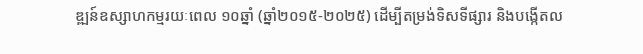ឌ្ឍន៍ឧស្សាហកម្មរយៈពេល ១០ឆ្នាំ (ឆ្នាំ២០១៥-២០២៥) ដើម្បីតម្រង់ទិសទីផ្សារ និងបង្កើតល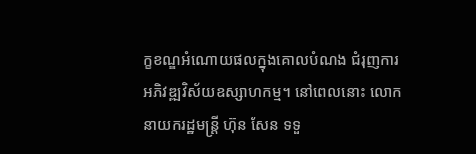ក្ខខណ្ឌអំណោយផលក្នុងគោលបំណង ជំរុញការអភិវឌ្ឍវិស័យឧស្សាហកម្ម។ នៅពេលនោះ លោកនាយករដ្ឋមន្ត្រី ហ៊ុន សែន ទទួ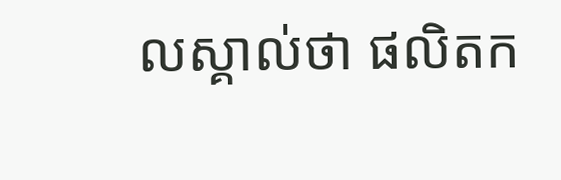លស្គាល់ថា ផលិតក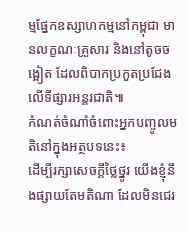ម្មផ្នែកឧស្សាហកម្មនៅកម្ពុជា មានលក្ខណៈគ្រួសារ និងនៅតូចចង្អៀត ដែលពិបាកប្រកួតប្រជែងលើទីផ្សារអន្តរជាតិ៕
កំណត់ចំណាំចំពោះអ្នកបញ្ចូលមតិនៅក្នុងអត្ថបទនេះ៖
ដើម្បីរក្សាសេចក្ដីថ្លៃថ្នូរ យើងខ្ញុំនឹងផ្សាយតែមតិណា ដែលមិនជេរ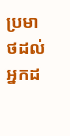ប្រមាថដល់អ្នកដ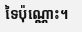ទៃប៉ុណ្ណោះ។